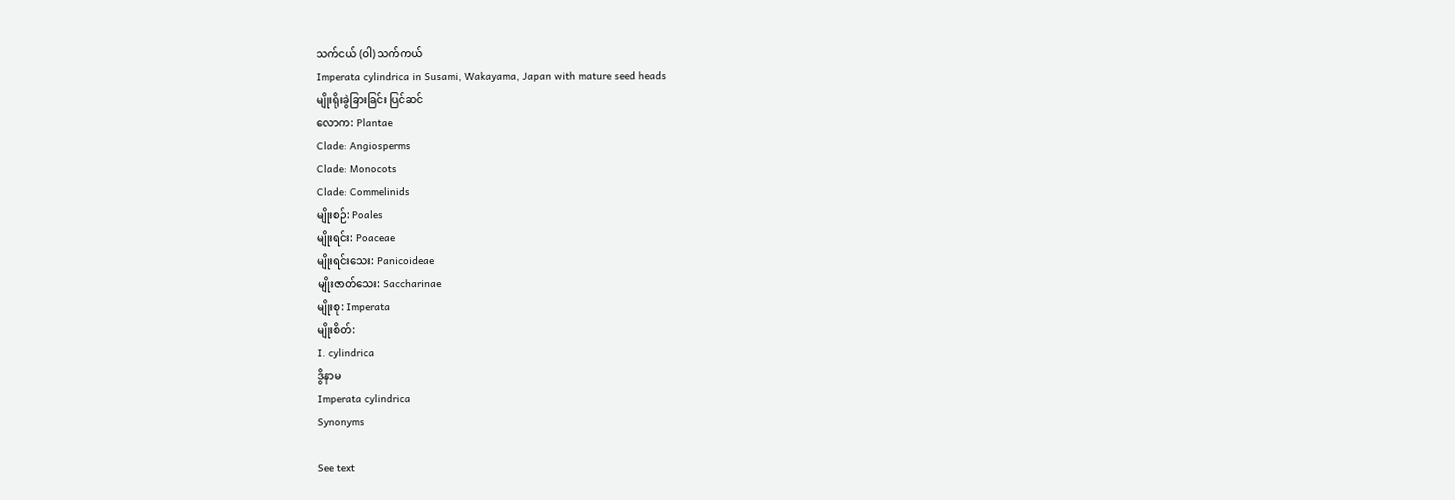သက်ငယ် (ဝါ) သက်ကယ်
Imperata cylindrica in Susami, Wakayama, Japan with mature seed heads
မျိုးရိုးခွဲခြားခြင်း ပြင်ဆင်
လောက: Plantae
Clade: Angiosperms
Clade: Monocots
Clade: Commelinids
မျိုးစဉ်: Poales
မျိုးရင်း: Poaceae
မျိုးရင်းသေး: Panicoideae
မျိုးဇာတ်သေး: Saccharinae
မျိုးစု: Imperata
မျိုးစိတ်:
I. cylindrica
ဒွိနာမ
Imperata cylindrica
Synonyms

See text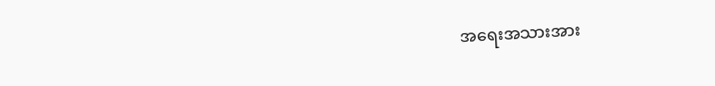အရေးအသားအား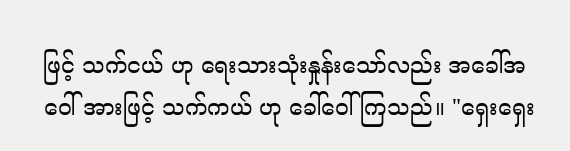ဖြင့် သက်ငယ် ဟု ရေးသားသုံးနှုန်းသော်လည်း အခေါ်အဝေါ် အားဖြင့် သက်ကယ် ဟု ခေါ်ဝေါ်ကြသည်။ "ရှေးရှေး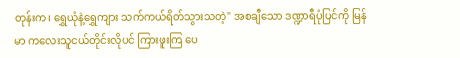တုန်းက၊ ရွှေယုံနဲ့ရွှေကျား သက်ကယ်ရိတ်သွားသတဲ့" အစချီသော ဒဏ္ဍာရီပုံပြင်ကို မြန်မာ ကလေးသူငယ်တိုင်းလိုပင် ကြားဖူးကြ ပေ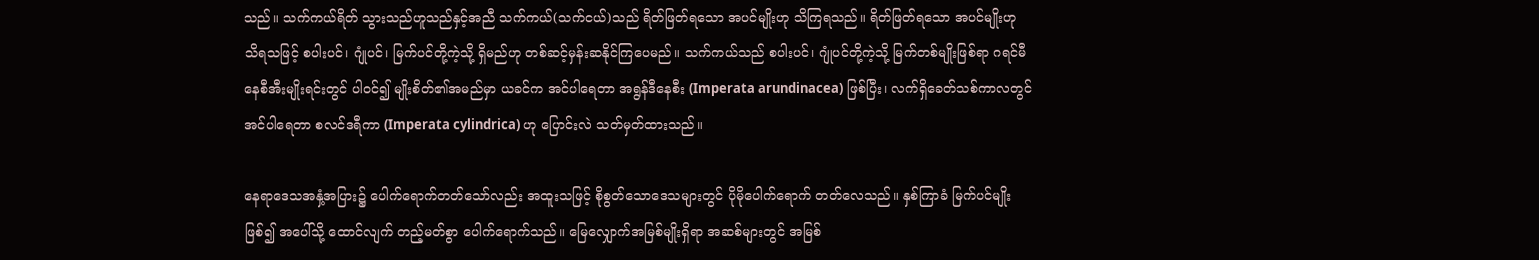သည်။ သက်ကယ်ရိတ် သွားသည်ဟူသည်နှင့်အညီ သက်ကယ်(သက်ငယ်)သည် ရိတ်ဖြတ်ရသော အပင်မျိုးဟု သိကြရသည်။ ရိတ်ဖြတ်ရသော အပင်မျိုးဟု သိရသဖြင့် စပါးပင်၊ ဂျုံပင်၊ မြက်ပင်တို့ကဲ့သို့ ရှိမည်ဟု တစ်ဆင့်မှန်းဆနိုင်ကြပေမည်။ သက်ကယ်သည် စပါးပင်၊ ဂျုံပင်တို့ကဲ့သို့ မြက်တစ်မျိုးဖြစ်ရာ ဂရင်မီနေစီအီးမျိုးရင်းတွင် ပါဝင်၍ မျိုးစိတ်၏အမည်မှာ ယခင်က အင်ပါရေတာ အရွန်ဒီနေစီး (Imperata arundinacea) ဖြစ်ပြီး၊ လက်ရှိခေတ်သစ်ကာလတွင် အင်ပါရေတာ စလင်ဒရီကာ (Imperata cylindrica) ဟု ပြောင်းလဲ သတ်မှတ်ထားသည်။

နေရာဒေသအနှံ့အပြား၌ ပေါက်ရောက်တတ်သော်လည်း အထူးသဖြင့် စိုစွတ်သောဒေသများတွင် ပိုမိုပေါက်ရောက် တတ်လေသည်။ နှစ်ကြာခံ မြက်ပင်မျိုးဖြစ်၍ အပေါ်သို့ ထောင်လျက် တည့်မတ်စွာ ပေါက်ရောက်သည်။ မြေလျှောက်အမြစ်မျိုးရှိရာ အဆစ်များတွင် အမြစ်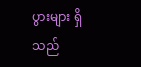ပွားများ ရှိသည်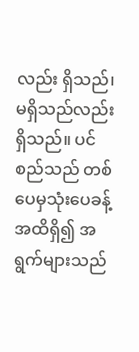လည်း ရှိသည်၊ မရှိသည်လည်းရှိသည်။ ပင်စည်သည် တစ်ပေမှသုံးပေခန့်အထိရှိ၍ အရွက်များသည်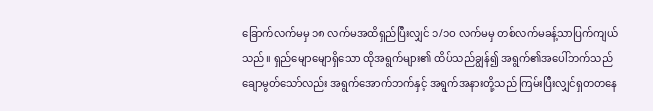ခြောက်လက်မမှ ၁၈ လက်မအထိရှည်ပြီးလျှင် ၁/၁ဝ လက်မမှ တစ်လက်မခန့်သာပြက်ကျယ်သည်။ ရှည်မျောမျောရှိသော ထိုအရွက်များ၏ ထိပ်သည်ချွန်၍ အရွက်၏အပေါ်ဘက်သည် ချောမွတ်သော်လည်း အရွက်အောက်ဘက်နှင့် အရွက်အနားတို့သည် ကြမ်းပြီးလျှင်ရှတတနေ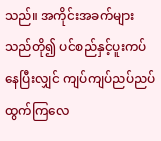သည်။ အကိုင်းအခက်များသည်တို၍ ပင်စည်နှင့်ပူးကပ်နေပြီးလျှင် ကျပ်ကျပ်ညပ်ညပ် ထွက်ကြလေ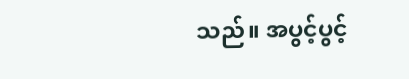သည်။ အပွင့်ပွင့်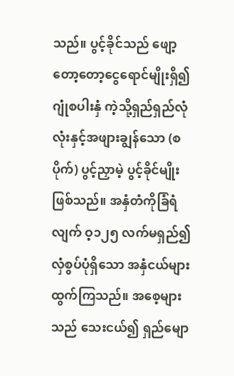သည်။ ပွင့်ခိုင်သည် ဖျော့တော့တော့ငွေရောင်မျိုးရှိ၍ ဂျုံစပါးနှံ ကဲ့သို့ရှည်ရှည်လုံလုံးနှင့်အဖျားချွန်သော (စပိုက်) ပွင့်ညှာမဲ့ ပွင့်ခိုင်မျိုးဖြစ်သည်။ အနှံတံကိုခြံရံလျက် ဝ့၁၂၅ လက်မရှည်၍ လှံစွပ်ပုံရှိသော အနှံငယ်များထွက်ကြသည်။ အစေ့များသည် သေးငယ်၍ ရှည်မျော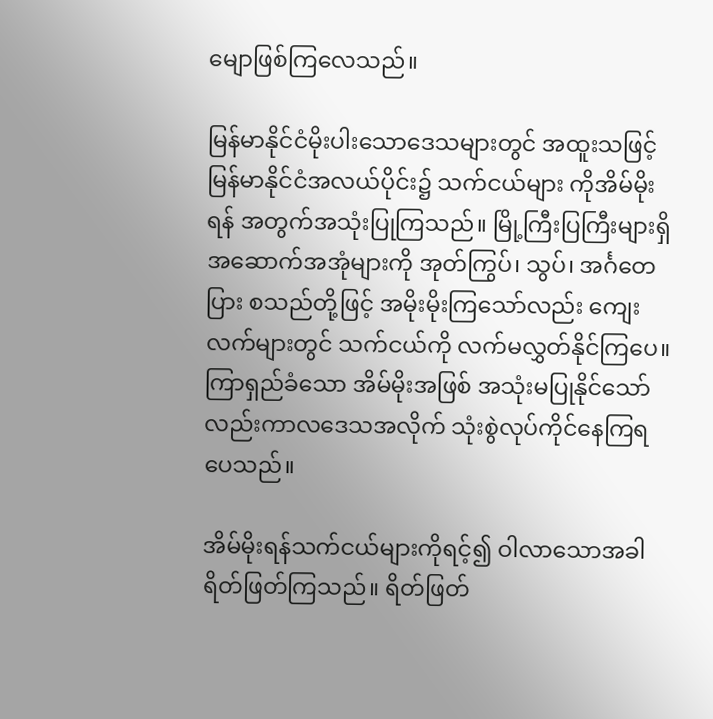မျောဖြစ်ကြလေသည်။

မြန်မာနိုင်ငံမိုးပါးသောဒေသများတွင် အထူးသဖြင့် မြန်မာနိုင်ငံအလယ်ပိုင်း၌ သက်ငယ်များ ကိုအိမ်မိုးရန် အတွက်အသုံးပြုကြသည်။ မြို့ကြီးပြကြီးများရှိ အဆောက်အအုံများကို အုတ်ကြွပ်၊ သွပ်၊ အင်္ဂတေပြား စသည်တို့ဖြင့် အမိုးမိုးကြသော်လည်း ကျေးလက်များတွင် သက်ငယ်ကို လက်မလွှတ်နိုင်ကြပေ။ ကြာရှည်ခံသော အိမ်မိုးအဖြစ် အသုံးမပြုနိုင်သော်လည်းကာလဒေသအလိုက် သုံးစွဲလုပ်ကိုင်နေကြရပေသည်။

အိမ်မိုးရန်သက်ငယ်များကိုရင့်၍ ဝါလာသောအခါ ရိတ်ဖြတ်ကြသည်။ ရိတ်ဖြတ်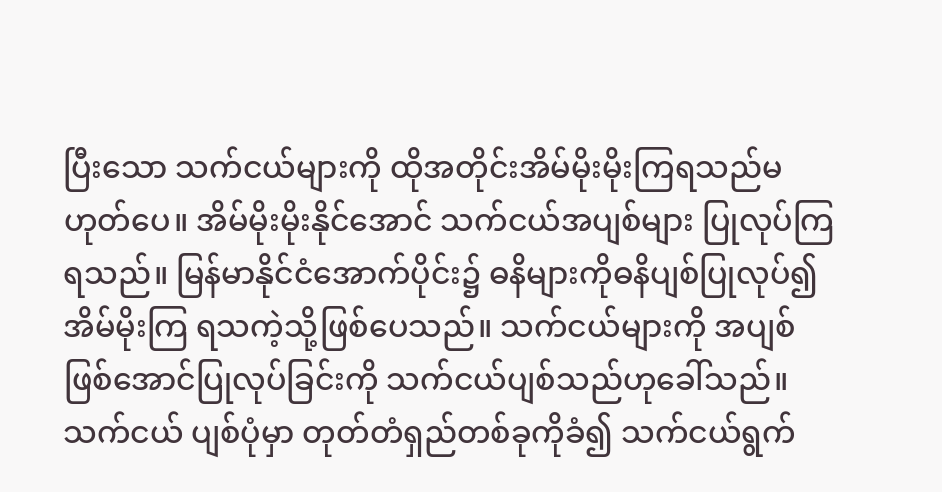ပြီးသော သက်ငယ်များကို ထိုအတိုင်းအိမ်မိုးမိုးကြရသည်မဟုတ်ပေ။ အိမ်မိုးမိုးနိုင်အောင် သက်ငယ်အပျစ်များ ပြုလုပ်ကြရသည်။ မြန်မာနိုင်ငံအောက်ပိုင်း၌ ဓနိများကိုဓနိပျစ်ပြုလုပ်၍အိမ်မိုးကြ ရသကဲ့သို့ဖြစ်ပေသည်။ သက်ငယ်များကို အပျစ်ဖြစ်အောင်ပြုလုပ်ခြင်းကို သက်ငယ်ပျစ်သည်ဟုခေါ်သည်။ သက်ငယ် ပျစ်ပုံမှာ တုတ်တံရှည်တစ်ခုကိုခံ၍ သက်ငယ်ရွက်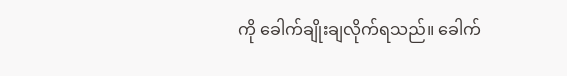ကို ခေါက်ချိုးချလိုက်ရသည်။ ခေါက်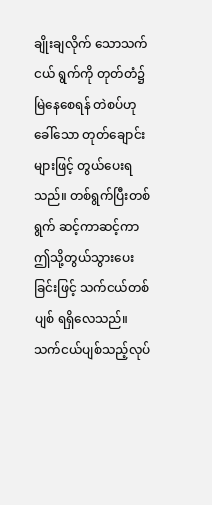ချိုးချလိုက် သောသက်ငယ် ရွက်ကို တုတ်တံ၌မြဲနေစေရန် တဲစပ်ဟုခေါ်သော တုတ်ချောင်းများဖြင့် တွယ်ပေးရသည်။ တစ်ရွက်ပြီးတစ်ရွက် ဆင့်ကာဆင့်ကာ ဤသို့တွယ်သွားပေးခြင်းဖြင့် သက်ငယ်တစ်ပျစ် ရရှိလေသည်။ သက်ငယ်ပျစ်သည့်လုပ်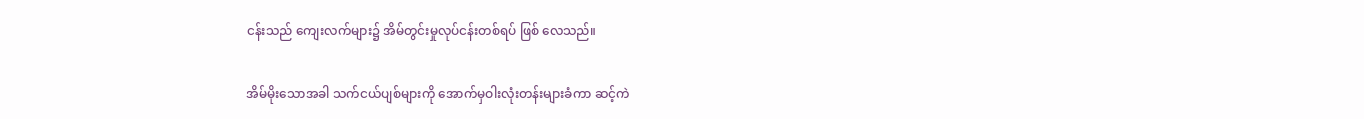ငန်းသည် ကျေးလက်များ၌ အိမ်တွင်းမှုလုပ်ငန်းတစ်ရပ် ဖြစ် လေသည်။

အိမ်မိုးသောအခါ သက်ငယ်ပျစ်များကို အောက်မှဝါးလုံးတန်းများခံကာ ဆင့်ကဲ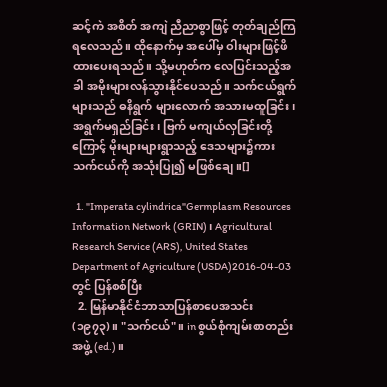ဆင့်ကဲ အစိတ် အကျဲ ညီညာစွာဖြင့် တုတ်ချည်ကြရလေသည်။ ထိုနောက်မှ အပေါ်မှ ဝါးများဖြင့်ဖိထားပေးရသည်။ သို့မဟုတ်က လေပြင်းသည့်အခါ အမိုးများလန်သွားနိုင်ပေသည်။ သက်ငယ်ရွက်များသည် ဓနိရွက် များလောက် အသားမထူခြင်း၊ အရွက်မရှည်ခြင်း၊ ဗြက် မကျယ်လှခြင်းတို့ကြောင့် မိုးများများရွာသည့် ဒေသများ၌ကား သက်ငယ်ကို အသုံးပြု၍ မဖြစ်ချေ။[]

  1. "Imperata cylindrica"Germplasm Resources Information Network (GRIN)၊ Agricultural Research Service (ARS), United States Department of Agriculture (USDA)2016-04-03 တွင် ပြန်စစ်ပြီး
  2. မြန်မာနိုင်ငံဘာသာပြန်စာပေအသင်း (၁၉၇၃)။ "သက်ငယ်"။ in စွယ်စုံကျမ်းစာတည်းအဖွဲ့ (ed.)။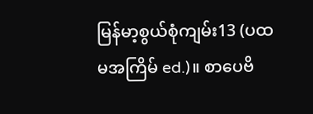မြန်မာ့စွယ်စုံကျမ်း13 (ပထမအကြိမ် ed.)။ စာပေဗိ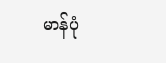မာန်ပုံ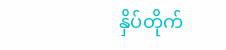နှိပ်တိုက်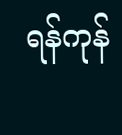ရန်ကုန်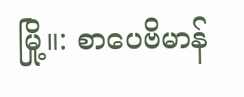မြို့။: စာပေဗိမာန်